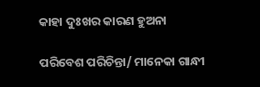କାହା ଦୁଃଖର କାରଣ ହୁଅନା

ପରିବେଶ ପରିଚିନ୍ତା/ ମାନେକା ଗାନ୍ଧୀ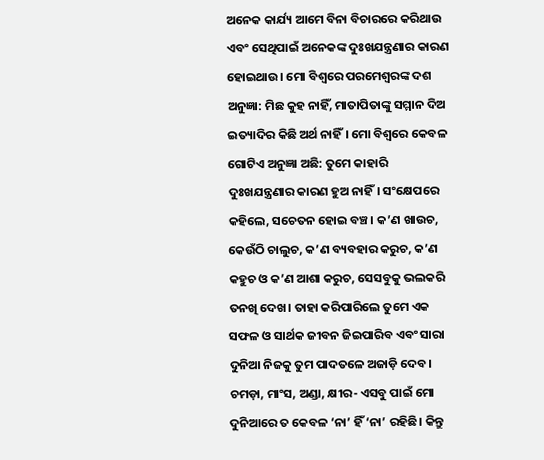ଅନେକ କାର୍ଯ୍ୟ ଆମେ ବିନା ବିଚାରରେ କରିଥାଉ ଏବଂ ସେଥିପାଇଁ ଅନେକଙ୍କ ଦୁଃଖଯନ୍ତ୍ରଣାର କାରଣ ହୋଇଥାଉ। ମୋ ବିଶ୍ୱରେ ପରମେଶ୍ୱରଙ୍କ ଦଶ ଅନୁଜ୍ଞା: ମିଛ କୁହ ନାହିଁ, ମାତାପିତାଙ୍କୁ ସମ୍ମାନ ଦିଅ ଇତ୍ୟାଦିର କିଛି ଅର୍ଥ ନାହିଁ। ମୋ ବିଶ୍ୱରେ କେବଳ ଗୋଟିଏ ଅନୁଜ୍ଞା ଅଛି: ତୁମେ କାହାରି ଦୁଃଖଯନ୍ତ୍ରଣାର କାରଣ ହୁଅ ନାହିଁ। ସଂକ୍ଷେପରେ କହିଲେ, ସଚେତନ ହୋଇ ବଞ୍ଚ। କ’ଣ ଖାଉଚ, କେଉଁଠି ଚାଲୁଚ, କ’ଣ ବ୍ୟବହାର କରୁଚ, କ’ଣ କହୁଚ ଓ କ’ଣ ଆଶା କରୁଚ, ସେସବୁକୁ ଭଲକରି ତନଖି ଦେଖ। ତାହା କରିପାରିଲେ ତୁମେ ଏକ ସଫଳ ଓ ସାର୍ଥକ ଜୀବନ ଜିଇପାରିବ ଏବଂ ସାରା ଦୁନିଆ ନିଜକୁ ତୁମ ପାଦତଳେ ଅଜାଡ଼ି ଦେବ।
ଚମଡ଼ା, ମାଂସ, ଅଣ୍ଡା, କ୍ଷୀର- ଏସବୁ ପାଇଁ ମୋ ଦୁନିଆରେ ତ କେବଳ ‘ନା’ ହିଁ ‘ନା’ ରହିଛି। କିନ୍ତୁ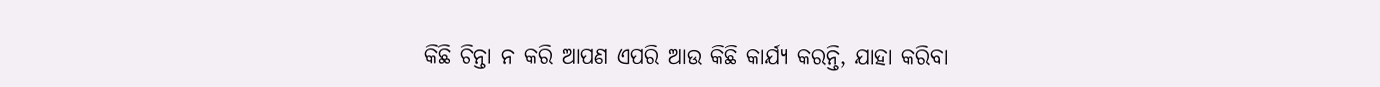କିଛି ଚିନ୍ତା ନ କରି ଆପଣ ଏପରି ଆଉ କିଛି କାର୍ଯ୍ୟ କରନ୍ତି, ଯାହା କରିବା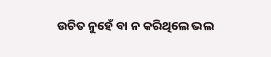ଉଚିତ ନୁହେଁ ବା ନ କରିଥିଲେ ଭଲ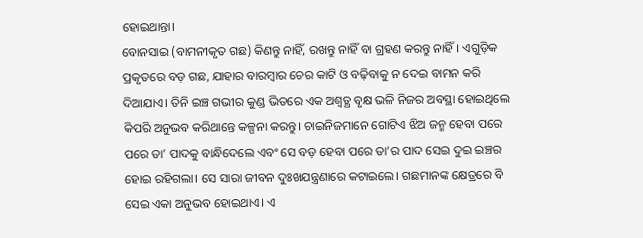ହୋଇଥାନ୍ତା।
ବୋନସାଇ (ବାମନୀକୃତ ଗଛ) କିଣନ୍ତୁ ନାହିଁ, ରଖନ୍ତୁ ନାହିଁ ବା ଗ୍ରହଣ କରନ୍ତୁ ନାହିଁ। ଏଗୁଡ଼ିକ ପ୍ରକୃତରେ ବଡ଼ ଗଛ, ଯାହାର ବାରମ୍ବାର ଚେର କାଟି ଓ ବଢ଼ିବାକୁ ନ ଦେଇ ବାମନ କରି ଦିଆଯାଏ। ତିନି ଇଞ୍ଚ ଗଭୀର କୁଣ୍ଡ ଭିତରେ ଏକ ଅଶ୍ୱତ୍ଥ ବୃକ୍ଷ ଭଳି ନିଜର ଅବସ୍ଥା ହୋଇଥିଲେ କିପରି ଅନୁଭବ କରିଥାନ୍ତେ କଳ୍ପନା କରନ୍ତୁ। ଚାଇନିଜମାନେ ଗୋଟିଏ ଝିଅ ଜନ୍ମ ହେବା ପରେ ପରେ ତା’ ପାଦକୁ ବାନ୍ଧିଦେଲେ ଏବଂ ସେ ବଡ଼ ହେବା ପରେ ତା’ର ପାଦ ସେଇ ଦୁଇ ଇଞ୍ଚର ହୋଇ ରହିଗଲା। ସେ ସାରା ଜୀବନ ଦୁଃଖଯନ୍ତ୍ରଣାରେ କଟାଇଲେ। ଗଛମାନଙ୍କ କ୍ଷେତ୍ରରେ ବି ସେଇ ଏକା ଅନୁଭବ ହୋଇଥାଏ। ଏ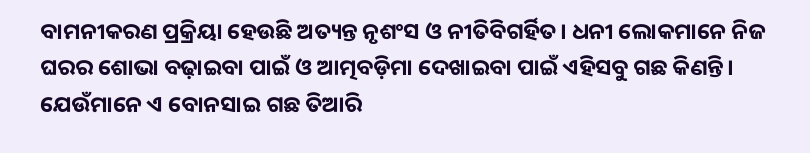ବାମନୀକରଣ ପ୍ରକ୍ରିୟା ହେଉଛି ଅତ୍ୟନ୍ତ ନୃଶଂସ ଓ ନୀତିବିଗର୍ହିତ। ଧନୀ ଲୋକମାନେ ନିଜ ଘରର ଶୋଭା ବଢ଼ାଇବା ପାଇଁ ଓ ଆତ୍ମବଡ଼ିମା ଦେଖାଇବା ପାଇଁ ଏହିସବୁ ଗଛ କିଣନ୍ତି। ଯେଉଁମାନେ ଏ ବୋନସାଇ ଗଛ ତିଆରି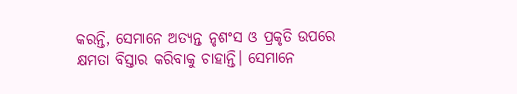କରନ୍ତି, ସେମାନେ ଅତ୍ୟନ୍ତ ନୃଶଂସ ଓ ପ୍ରକୃତି ଉପରେ କ୍ଷମତା ବିସ୍ତାର କରିବାକୁ ଚାହାନ୍ତି। ସେମାନେ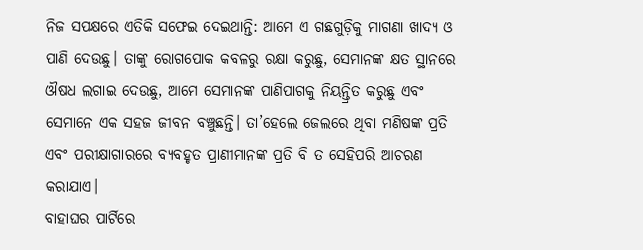ନିଜ ସପକ୍ଷରେ ଏତିକି ସଫେଇ ଦେଇଥାନ୍ତି: ଆମେ ଏ ଗଛଗୁଡ଼ିକୁ ମାଗଣା ଖାଦ୍ୟ ଓ ପାଣି ଦେଉଛୁ। ତାଙ୍କୁ ରୋଗପୋକ କବଳରୁ ରକ୍ଷା କରୁଛୁ, ସେମାନଙ୍କ କ୍ଷତ ସ୍ଥାନରେ ଔଷଧ ଲଗାଇ ଦେଉଛୁ, ଆମେ ସେମାନଙ୍କ ପାଣିପାଗକୁ ନିୟନ୍ତ୍ରିତ କରୁଛୁ ଏବଂ ସେମାନେ ଏକ ସହଜ ଜୀବନ ବଞ୍ଚୁଛନ୍ତି। ତା’ହେଲେ ଜେଲରେ ଥିବା ମଣିଷଙ୍କ ପ୍ରତି ଏବଂ ପରୀକ୍ଷାଗାରରେ ବ୍ୟବହୃତ ପ୍ରାଣୀମାନଙ୍କ ପ୍ରତି ବି ତ ସେହିପରି ଆଚରଣ କରାଯାଏ।
ବାହାଘର ପାର୍ଟିରେ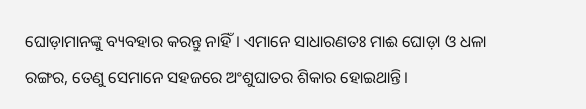ଘୋଡ଼ାମାନଙ୍କୁ ବ୍ୟବହାର କରନ୍ତୁ ନାହିଁ। ଏମାନେ ସାଧାରଣତଃ ମାଈ ଘୋଡ଼ା ଓ ଧଳା ରଙ୍ଗର, ତେଣୁ ସେମାନେ ସହଜରେ ଅଂଶୁଘାତର ଶିକାର ହୋଇଥାନ୍ତି।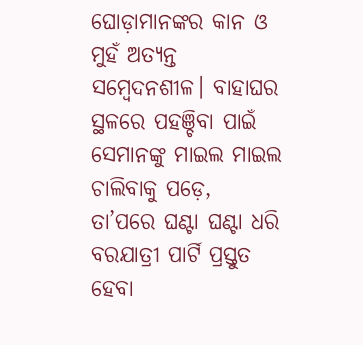ଘୋଡ଼ାମାନଙ୍କର କାନ ଓ ମୁହଁ ଅତ୍ୟନ୍ତ ସମ୍ବେଦନଶୀଳ। ବାହାଘର ସ୍ଥଳରେ ପହଞ୍ଚିବା ପାଇଁ ସେମାନଙ୍କୁ ମାଇଲ ମାଇଲ ଚାଲିବାକୁ ପଡ଼େ, ତା’ପରେ ଘଣ୍ଟା ଘଣ୍ଟା ଧରି ବରଯାତ୍ରୀ ପାର୍ଟି ପ୍ରସ୍ତୁତ ହେବା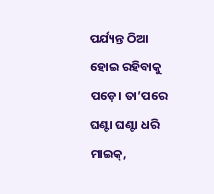ପର୍ଯ୍ୟନ୍ତ ଠିଆ ହୋଇ ରହିବାକୁ ପଡ଼େ। ତା’ପରେ ଘଣ୍ଟା ଘଣ୍ଟା ଧରି ମାଇକ୍‌,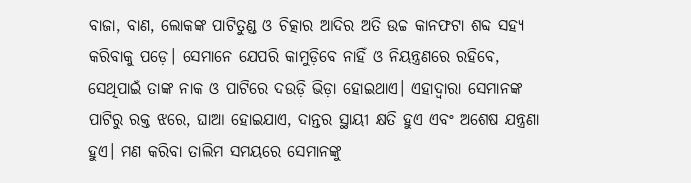ବାଜା, ବାଣ, ଲୋକଙ୍କ ପାଟିତୁଣ୍ଡ ଓ ଚିତ୍କାର ଆଦିର ଅତି ଉଚ୍ଚ କାନଫଟା ଶବ୍ଦ ସହ୍ୟ କରିବାକୁ ପଡ଼େ। ସେମାନେ ଯେପରି କାମୁଡ଼ିବେ ନାହିଁ ଓ ନିୟନ୍ତ୍ରଣରେ ରହିବେ, ସେଥିପାଇଁ ତାଙ୍କ ନାକ ଓ ପାଟିରେ ଦଉଡ଼ି ଭିଡ଼ା ହୋଇଥାଏ। ଏହାଦ୍ୱାରା ସେମାନଙ୍କ ପାଟିରୁ ରକ୍ତ ଝରେ, ଘାଆ ହୋଇଯାଏ, ଦାନ୍ତର ସ୍ଥାୟୀ କ୍ଷତି ହୁଏ ଏବଂ ଅଶେଷ ଯନ୍ତ୍ରଣା ହୁଏ। ମଣ କରିବା ତାଲିମ ସମୟରେ ସେମାନଙ୍କୁ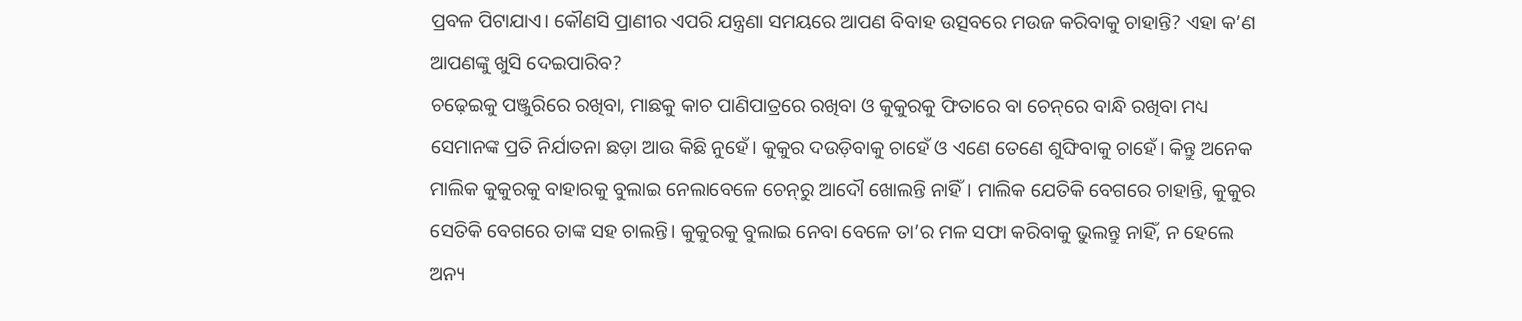ପ୍ରବଳ ପିଟାଯାଏ। କୌଣସି ପ୍ରାଣୀର ଏପରି ଯନ୍ତ୍ରଣା ସମୟରେ ଆପଣ ବିବାହ ଉତ୍ସବରେ ମଉଜ କରିବାକୁ ଚାହାନ୍ତି? ଏହା କ’ଣ ଆପଣଙ୍କୁ ଖୁସି ଦେଇପାରିବ?
ଚଢ଼େଇକୁ ପଞ୍ଜୁରିରେ ରଖିବା, ମାଛକୁ କାଚ ପାଣିପାତ୍ରରେ ରଖିବା ଓ କୁକୁରକୁ ଫିତାରେ ବା ଚେନ୍‌ରେ ବାନ୍ଧି ରଖିବା ମଧ୍ୟ ସେମାନଙ୍କ ପ୍ରତି ନିର୍ଯାତନା ଛଡ଼ା ଆଉ କିଛି ନୁହେଁ। କୁକୁର ଦଉଡ଼ିବାକୁ ଚାହେଁ ଓ ଏଣେ ତେଣେ ଶୁଙ୍ଘିବାକୁ ଚାହେଁ। କିନ୍ତୁ ଅନେକ ମାଲିକ କୁକୁରକୁ ବାହାରକୁ ବୁଲାଇ ନେଲାବେଳେ ଚେନ୍‌ରୁ ଆଦୌ ଖୋଲନ୍ତି ନାହିଁ। ମାଲିକ ଯେତିକି ବେଗରେ ଚାହାନ୍ତି, କୁକୁର ସେତିକି ବେଗରେ ତାଙ୍କ ସହ ଚାଲନ୍ତି। କୁକୁରକୁ ବୁଲାଇ ନେବା ବେଳେ ତା’ର ମଳ ସଫା କରିବାକୁ ଭୁଲନ୍ତୁ ନାହିଁ, ନ ହେଲେ ଅନ୍ୟ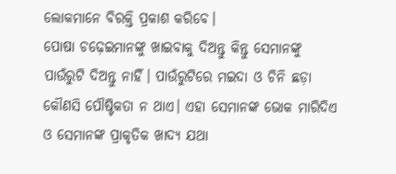ଲୋକମାନେ ବିରକ୍ତି ପ୍ରକାଶ କରିବେ।
ପୋଷା ଚଢ଼େଇମାନଙ୍କୁ ଖାଇବାକୁ ଦିଅନ୍ତୁ କିନ୍ତୁ ସେମାନଙ୍କୁ ପାଉଁରୁଟି ଦିଅନ୍ତୁ ନାହିଁ। ପାଉଁରୁଟିରେ ମଇଦା ଓ ଚିନି ଛଡ଼ା କୌଣସି ପୌଷ୍ଟିକତା ନ ଥାଏ। ଏହା ସେମାନଙ୍କ ଭୋକ ମାରିଦିଏ ଓ ସେମାନଙ୍କ ପ୍ରାକୃତିକ ଖାଦ୍ୟ ଯଥା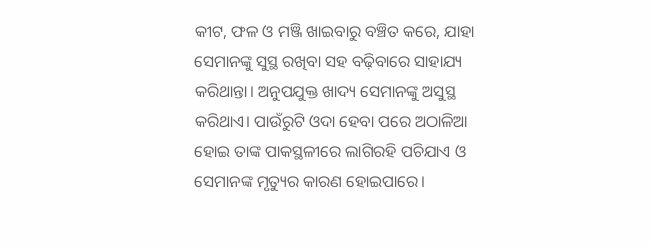କୀଟ, ଫଳ ଓ ମଞ୍ଜି ଖାଇବାରୁ ବଞ୍ଚିତ କରେ, ଯାହା ସେମାନଙ୍କୁ ସୁସ୍ଥ ରଖିବା ସହ ବଢ଼ିବାରେ ସାହାଯ୍ୟ କରିଥାନ୍ତା। ଅନୁପଯୁକ୍ତ ଖାଦ୍ୟ ସେମାନଙ୍କୁ ଅସୁସ୍ଥ କରିଥାଏ। ପାଉଁରୁଟି ଓଦା ହେବା ପରେ ଅଠାଳିଆ ହୋଇ ତାଙ୍କ ପାକସ୍ଥଳୀରେ ଲାଗିରହି ପଚିଯାଏ ଓ ସେମାନଙ୍କ ମୃତ୍ୟୁର କାରଣ ହୋଇପାରେ।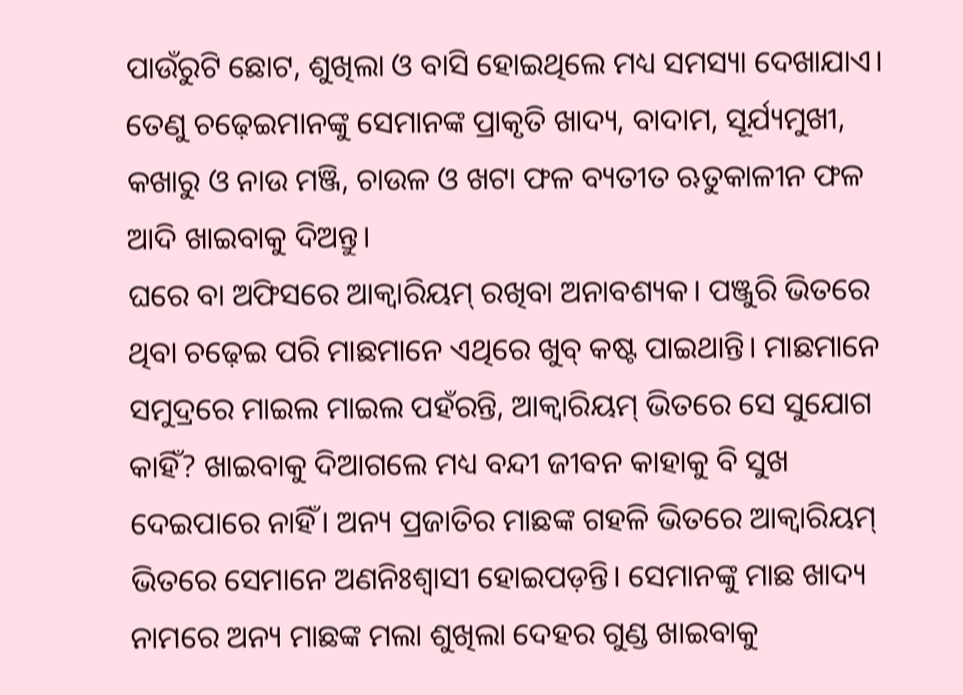ପାଉଁରୁଟି ଛୋଟ, ଶୁଖିଲା ଓ ବାସି ହୋଇଥିଲେ ମଧ୍ୟ ସମସ୍ୟା ଦେଖାଯାଏ। ତେଣୁ ଚଢ଼େଇମାନଙ୍କୁ ସେମାନଙ୍କ ପ୍ରାକୃତି ଖାଦ୍ୟ, ବାଦାମ, ସୂର୍ଯ୍ୟମୁଖୀ, କଖାରୁ ଓ ନାଉ ମଞ୍ଜି, ଚାଉଳ ଓ ଖଟା ଫଳ ବ୍ୟତୀତ ଋତୁକାଳୀନ ଫଳ ଆଦି ଖାଇବାକୁ ଦିଅନ୍ତୁ।
ଘରେ ବା ଅଫିସରେ ଆକ୍ୱାରିୟମ୍‌ ରଖିବା ଅନାବଶ୍ୟକ। ପଞ୍ଜୁରି ଭିତରେ ଥିବା ଚଢ଼େଇ ପରି ମାଛମାନେ ଏଥିରେ ଖୁବ୍‌ କଷ୍ଟ ପାଇଥାନ୍ତି। ମାଛମାନେ ସମୁଦ୍ରରେ ମାଇଲ ମାଇଲ ପହଁରନ୍ତି, ଆକ୍ୱାରିୟମ୍‌ ଭିତରେ ସେ ସୁଯୋଗ କାହିଁ? ଖାଇବାକୁ ଦିଆଗଲେ ମଧ୍ୟ ବନ୍ଦୀ ଜୀବନ କାହାକୁ ବି ସୁଖ ଦେଇପାରେ ନାହିଁ। ଅନ୍ୟ ପ୍ରଜାତିର ମାଛଙ୍କ ଗହଳି ଭିତରେ ଆକ୍ୱାରିୟମ୍‌ ଭିତରେ ସେମାନେ ଅଣନିଃଶ୍ୱାସୀ ହୋଇପଡ଼ନ୍ତି। ସେମାନଙ୍କୁ ମାଛ ଖାଦ୍ୟ ନାମରେ ଅନ୍ୟ ମାଛଙ୍କ ମଲା ଶୁଖିଲା ଦେହର ଗୁଣ୍ଡ ଖାଇବାକୁ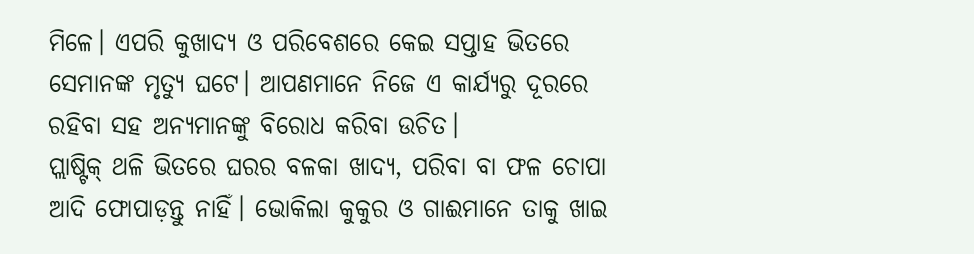ମିଳେ। ଏପରି କୁଖାଦ୍ୟ ଓ ପରିବେଶରେ କେଇ ସପ୍ତାହ ଭିତରେ ସେମାନଙ୍କ ମୃତ୍ୟୁ ଘଟେ। ଆପଣମାନେ ନିଜେ ଏ କାର୍ଯ୍ୟରୁ ଦୂରରେ ରହିବା ସହ ଅନ୍ୟମାନଙ୍କୁ ବିରୋଧ କରିବା ଉଚିତ।
ପ୍ଲାଷ୍ଟିକ୍‌ ଥଳି ଭିତରେ ଘରର ବଳକା ଖାଦ୍ୟ, ପରିବା ବା ଫଳ ଚୋପା ଆଦି ଫୋପାଡ଼ନ୍ତୁ ନାହିଁ। ଭୋକିଲା କୁକୁର ଓ ଗାଈମାନେ ତାକୁ ଖାଇ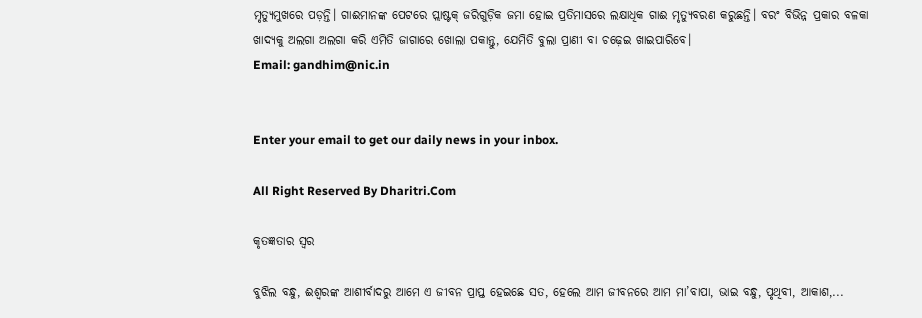ମୃତ୍ୟୁମୁଖରେ ପଡ଼ନ୍ତି। ଗାଈମାନଙ୍କ ପେଟରେ ପ୍ଲାଷ୍ଟକ୍‌ ଜରିଗୁଡ଼ିକ ଜମା ହୋଇ ପ୍ରତିମାସରେ ଲକ୍ଷାଧିକ ଗାଈ ମୃତ୍ୟୁବରଣ କରୁଛନ୍ତି। ବରଂ ବିଭିନ୍ନ ପ୍ରକାର ବଳକା ଖାଦ୍ୟକୁ ଅଲଗା ଅଲଗା କରି ଏମିତି ଜାଗାରେ ଖୋଲା ପକାନ୍ତୁ, ଯେମିତି ବୁଲା ପ୍ରାଣୀ ବା ଚଢ଼େଇ ଖାଇପାରିବେ।
Email: gandhim@nic.in


Enter your email to get our daily news in your inbox.

All Right Reserved By Dharitri.Com

କୃତଜ୍ଞତାର ସ୍ବର

ବୁଝିଲ ବନ୍ଧୁ, ଈଶ୍ବରଙ୍କ ଆଶୀର୍ବାଦରୁ ଆମେ ଏ ଜୀବନ ପ୍ରାପ୍ତ ହେଇଛେ ସତ, ହେଲେ ଆମ ଜୀବନରେ ଆମ ମା’ବାପା, ଭାଇ ବନ୍ଧୁ, ପୃଥିବୀ, ଆକାଶ,...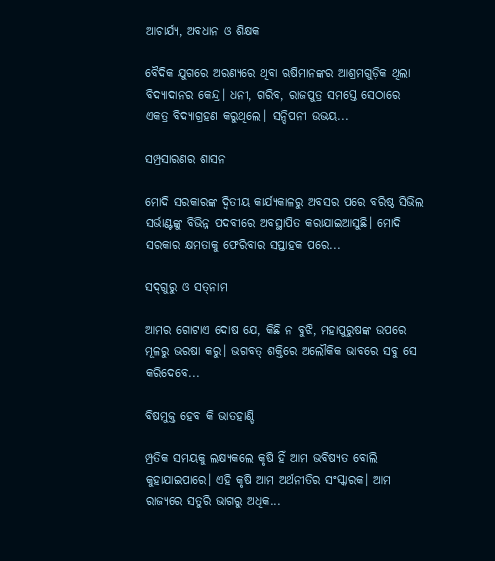ଆଚାର୍ଯ୍ୟ, ଅବଧାନ ଓ ଶିକ୍ଷକ

ବୈଦିକ ଯୁଗରେ ଅରଣ୍ୟରେ ଥିବା ଋଷିମାନଙ୍କର ଆଶ୍ରମଗୁଡ଼ିକ ଥିଲା ବିଦ୍ୟାଦାନର କେନ୍ଦ୍ର। ଧନୀ, ଗରିବ, ରାଜପୁତ୍ର ସମସ୍ତେ ସେଠାରେ ଏକତ୍ର ବିଦ୍ୟାଗ୍ରହଣ କରୁଥିଲେ। ସନ୍ଦିପନୀ ଉଭୟ...

ସମ୍ପ୍ରସାରଣର ଶାସନ

ମୋଦି ସରକାରଙ୍କ ଦ୍ୱିତୀୟ କାର୍ଯ୍ୟକାଳରୁ ଅବସର ପରେ ବରିଷ୍ଠ ସିଭିଲ ସର୍ଭାଣ୍ଟଙ୍କୁ ବିଭିନ୍ନ ପଦବୀରେ ଅବସ୍ଥାପିତ କରାଯାଇଆସୁଛି। ମୋଦି ସରକାର କ୍ଷମତାକୁ ଫେରିବାର ସପ୍ତାହକ ପରେ...

ସଦ୍‌ଗୁରୁ ଓ ସତ୍‌ନାମ

ଆମର ଗୋଟାଏ ଦୋଷ ଯେ, କିଛି ନ ବୁଝି, ମହାପୁରୁଷଙ୍କ ଉପରେ ମୂଳରୁ ଭରଷା କରୁ। ଭଗବତ୍‌ ଶକ୍ତିରେ ଅଲୌକିକ ଭାବରେ ସବୁ ସେ କରିଦେବେ...

ବିଷମୁକ୍ତ ହେବ କି ଭାତହାଣ୍ଡି

ମ୍ପ୍ରତିକ ସମୟକୁ ଲକ୍ଷ୍ୟକଲେ କୃଷି ହିଁ ଆମ ଭବିଷ୍ୟତ ବୋଲି କୁହାଯାଇପାରେ। ଏହି କୃଷି ଆମ ଅର୍ଥନୀତିର ସଂସ୍କାରକ। ଆମ ରାଜ୍ୟରେ ସତୁରି ଭାଗରୁ ଅଧିକ...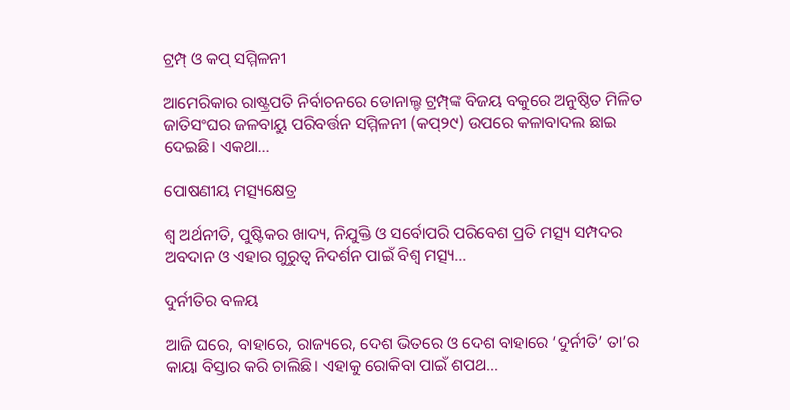ଟ୍ରମ୍ପ୍‌ ଓ କପ୍‌ ସମ୍ମିଳନୀ

ଆମେରିକାର ରାଷ୍ଟ୍ରପତି ନିର୍ବାଚନରେ ଡୋନାଲ୍ଡ ଟ୍ରମ୍ପ୍‌ଙ୍କ ବିଜୟ ବକୁରେ ଅନୁଷ୍ଠିତ ମିଳିତ ଜାତିସଂଘର ଜଳବାୟୁ ପରିବର୍ତ୍ତନ ସମ୍ମିଳନୀ (କପ୍‌୨୯) ଉପରେ କଳାବାଦଲ ଛାଇ ଦେଇଛି। ଏକଥା...

ପୋଷଣୀୟ ମତ୍ସ୍ୟକ୍ଷେତ୍ର

ଶ୍ୱ ଅର୍ଥନୀତି, ପୁଷ୍ଟିକର ଖାଦ୍ୟ, ନିଯୁକ୍ତି ଓ ସର୍ବୋପରି ପରିବେଶ ପ୍ରତି ମତ୍ସ୍ୟ ସମ୍ପଦର ଅବଦାନ ଓ ଏହାର ଗୁରୁତ୍ୱ ନିଦର୍ଶନ ପାଇଁ ବିଶ୍ୱ ମତ୍ସ୍ୟ...

ଦୁର୍ନୀତିର ବଳୟ

ଆଜି ଘରେ, ବାହାରେ, ରାଜ୍ୟରେ, ଦେଶ ଭିତରେ ଓ ଦେଶ ବାହାରେ ‘ଦୁର୍ନୀତି’ ତା’ର କାୟା ବିସ୍ତାର କରି ଚାଲିଛି। ଏହାକୁ ରୋକିବା ପାଇଁ ଶପଥ...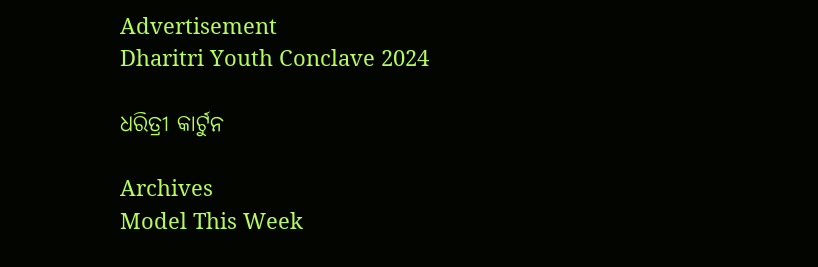Advertisement
Dharitri Youth Conclave 2024

ଧରିତ୍ରୀ କାର୍ଟୁନ

Archives
Model This Week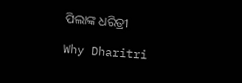ପିଲାଙ୍କ ଧରିତ୍ରୀ

Why Dharitri